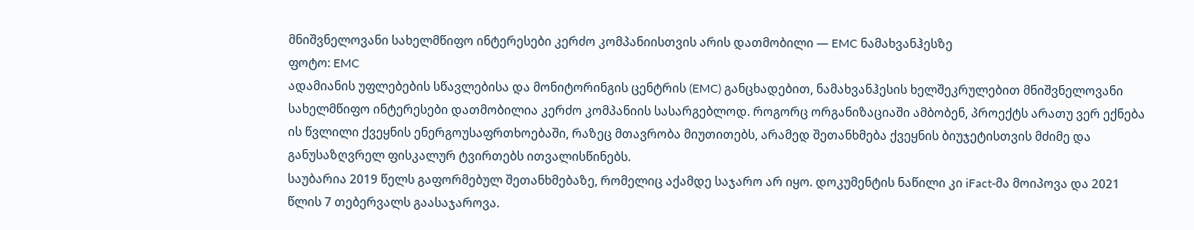მნიშვნელოვანი სახელმწიფო ინტერესები კერძო კომპანიისთვის არის დათმობილი — EMC ნამახვანჰესზე
ფოტო: EMC
ადამიანის უფლებების სწავლებისა და მონიტორინგის ცენტრის (EMC) განცხადებით, ნამახვანჰესის ხელშეკრულებით მნიშვნელოვანი სახელმწიფო ინტერესები დათმობილია კერძო კომპანიის სასარგებლოდ. როგორც ორგანიზაციაში ამბობენ, პროექტს არათუ ვერ ექნება ის წვლილი ქვეყნის ენერგოუსაფრთხოებაში, რაზეც მთავრობა მიუთითებს, არამედ შეთანხმება ქვეყნის ბიუჯეტისთვის მძიმე და განუსაზღვრელ ფისკალურ ტვირთებს ითვალისწინებს.
საუბარია 2019 წელს გაფორმებულ შეთანხმებაზე, რომელიც აქამდე საჯარო არ იყო. დოკუმენტის ნაწილი კი iFact-მა მოიპოვა და 2021 წლის 7 თებერვალს გაასაჯაროვა.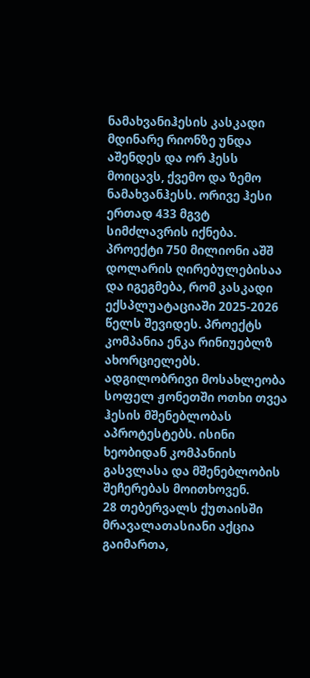ნამახვანიჰესის კასკადი მდინარე რიონზე უნდა აშენდეს და ორ ჰესს მოიცავს, ქვემო და ზემო ნამახვანჰესს. ორივე ჰესი ერთად 433 მგვტ სიმძლავრის იქნება. პროექტი 750 მილიონი აშშ დოლარის ღირებულებისაა და იგეგმება, რომ კასკადი ექსპლუატაციაში 2025-2026 წელს შევიდეს. პროექტს კომპანია ენკა რინიუებლზ ახორციელებს.
ადგილობრივი მოსახლეობა სოფელ ჟონეთში ოთხი თვეა ჰესის მშენებლობას აპროტესტებს. ისინი ხეობიდან კომპანიის გასვლასა და მშენებლობის შეჩერებას მოითხოვენ.
28 თებერვალს ქუთაისში მრავალათასიანი აქცია გაიმართა,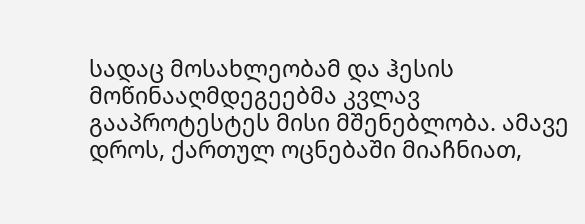სადაც მოსახლეობამ და ჰესის მოწინააღმდეგეებმა კვლავ გააპროტესტეს მისი მშენებლობა. ამავე დროს, ქართულ ოცნებაში მიაჩნიათ,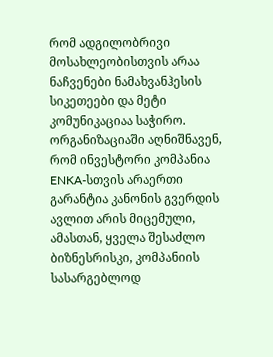რომ ადგილობრივი მოსახლეობისთვის არაა ნაჩვენები ნამახვანჰესის სიკეთეები და მეტი კომუნიკაციაა საჭირო.
ორგანიზაციაში აღნიშნავენ, რომ ინვესტორი კომპანია ENKA-სთვის არაერთი გარანტია კანონის გვერდის ავლით არის მიცემული, ამასთან, ყველა შესაძლო ბიზნესრისკი, კომპანიის სასარგებლოდ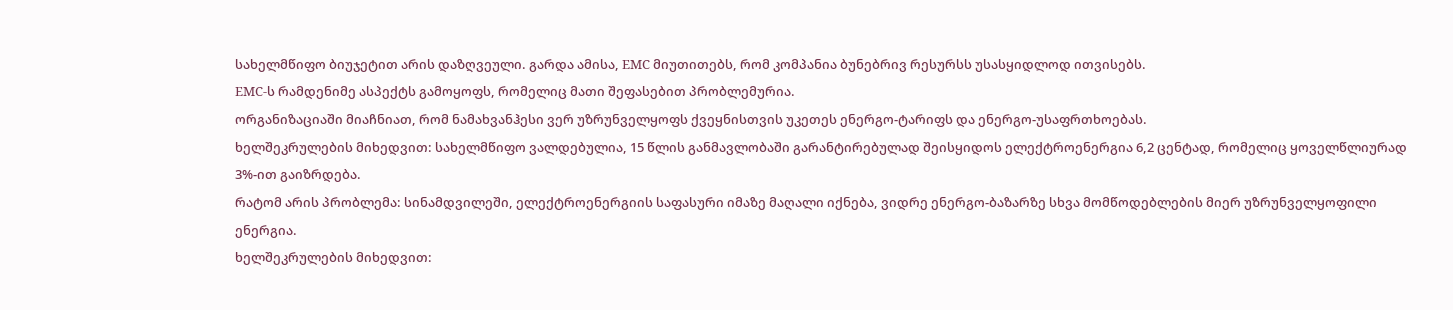სახელმწიფო ბიუჯეტით არის დაზღვეული. გარდა ამისა, EMC მიუთითებს, რომ კომპანია ბუნებრივ რესურსს უსასყიდლოდ ითვისებს.
EMC-ს რამდენიმე ასპექტს გამოყოფს, რომელიც მათი შეფასებით პრობლემურია.
ორგანიზაციაში მიაჩნიათ, რომ ნამახვანჰესი ვერ უზრუნველყოფს ქვეყნისთვის უკეთეს ენერგო-ტარიფს და ენერგო-უსაფრთხოებას.
ხელშეკრულების მიხედვით: სახელმწიფო ვალდებულია, 15 წლის განმავლობაში გარანტირებულად შეისყიდოს ელექტროენერგია 6,2 ცენტად, რომელიც ყოველწლიურად 3%-ით გაიზრდება.
რატომ არის პრობლემა: სინამდვილეში, ელექტროენერგიის საფასური იმაზე მაღალი იქნება, ვიდრე ენერგო-ბაზარზე სხვა მომწოდებლების მიერ უზრუნველყოფილი ენერგია.
ხელშეკრულების მიხედვით: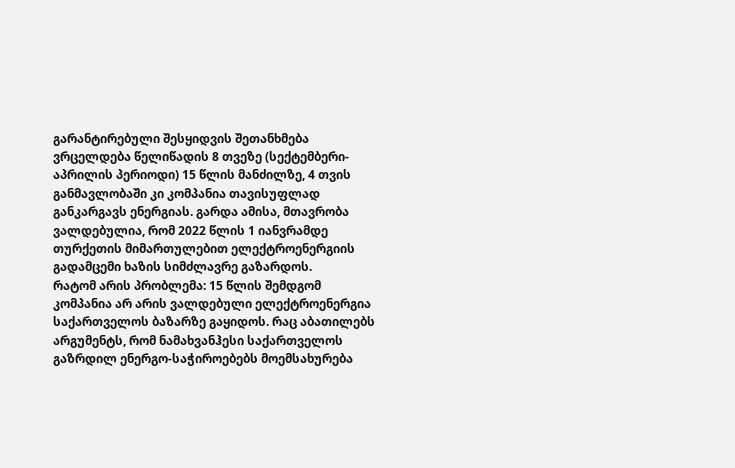გარანტირებული შესყიდვის შეთანხმება ვრცელდება წელიწადის 8 თვეზე (სექტემბერი-აპრილის პერიოდი) 15 წლის მანძილზე, 4 თვის განმავლობაში კი კომპანია თავისუფლად განკარგავს ენერგიას. გარდა ამისა, მთავრობა ვალდებულია, რომ 2022 წლის 1 იანვრამდე თურქეთის მიმართულებით ელექტროენერგიის გადამცემი ხაზის სიმძლავრე გაზარდოს.
რატომ არის პრობლემა: 15 წლის შემდგომ კომპანია არ არის ვალდებული ელექტროენერგია საქართველოს ბაზარზე გაყიდოს. რაც აბათილებს არგუმენტს, რომ ნამახვანჰესი საქართველოს გაზრდილ ენერგო-საჭიროებებს მოემსახურება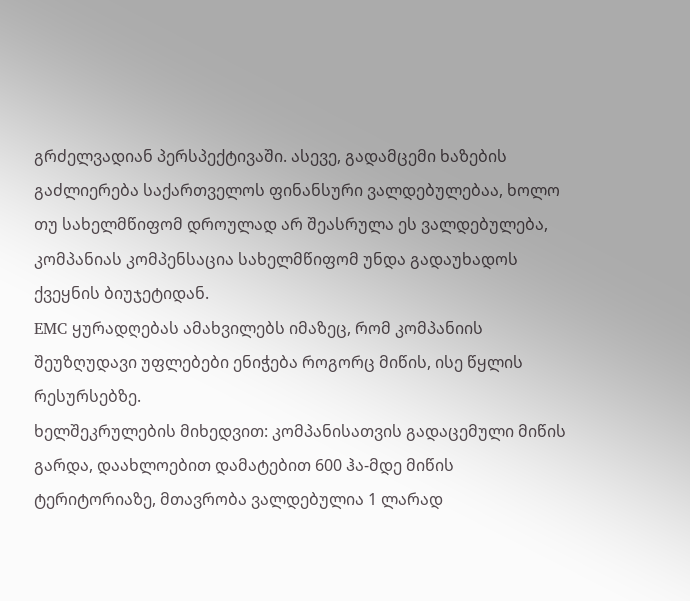გრძელვადიან პერსპექტივაში. ასევე, გადამცემი ხაზების გაძლიერება საქართველოს ფინანსური ვალდებულებაა, ხოლო თუ სახელმწიფომ დროულად არ შეასრულა ეს ვალდებულება, კომპანიას კომპენსაცია სახელმწიფომ უნდა გადაუხადოს ქვეყნის ბიუჯეტიდან.
EMC ყურადღებას ამახვილებს იმაზეც, რომ კომპანიის შეუზღუდავი უფლებები ენიჭება როგორც მიწის, ისე წყლის რესურსებზე.
ხელშეკრულების მიხედვით: კომპანისათვის გადაცემული მიწის გარდა, დაახლოებით დამატებით 600 ჰა-მდე მიწის ტერიტორიაზე, მთავრობა ვალდებულია 1 ლარად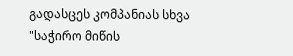გადასცეს კომპანიას სხვა "საჭირო მიწის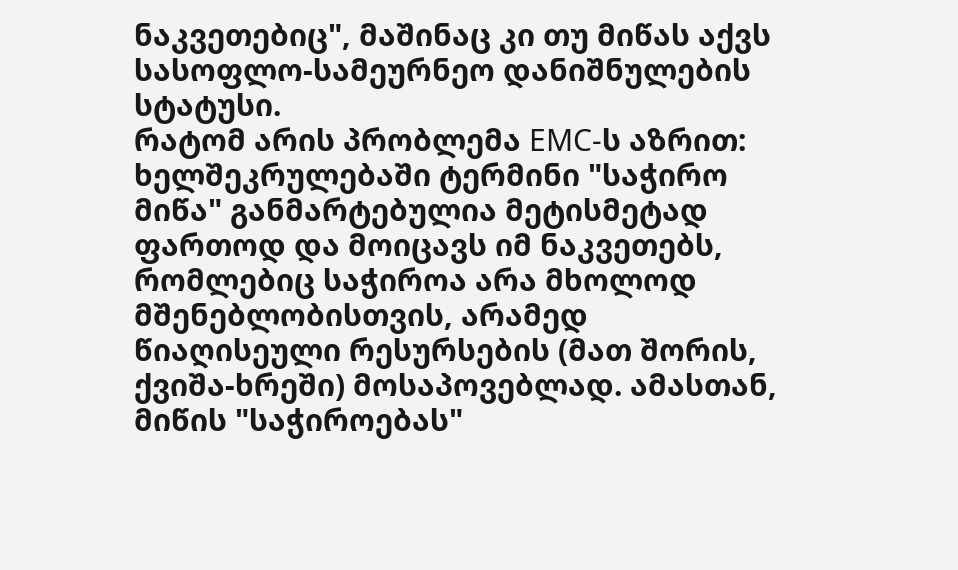ნაკვეთებიც", მაშინაც კი თუ მიწას აქვს სასოფლო-სამეურნეო დანიშნულების სტატუსი.
რატომ არის პრობლემა EMC-ს აზრით: ხელშეკრულებაში ტერმინი "საჭირო მიწა" განმარტებულია მეტისმეტად ფართოდ და მოიცავს იმ ნაკვეთებს, რომლებიც საჭიროა არა მხოლოდ მშენებლობისთვის, არამედ წიაღისეული რესურსების (მათ შორის, ქვიშა-ხრეში) მოსაპოვებლად. ამასთან, მიწის "საჭიროებას"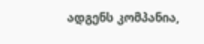ადგენს კომპანია,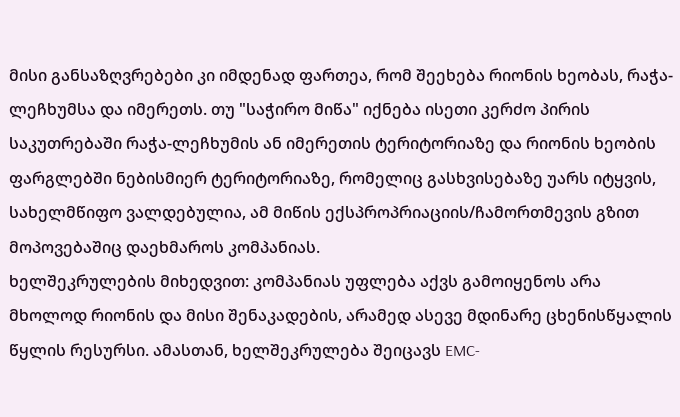მისი განსაზღვრებები კი იმდენად ფართეა, რომ შეეხება რიონის ხეობას, რაჭა-ლეჩხუმსა და იმერეთს. თუ "საჭირო მიწა" იქნება ისეთი კერძო პირის საკუთრებაში რაჭა-ლეჩხუმის ან იმერეთის ტერიტორიაზე და რიონის ხეობის ფარგლებში ნებისმიერ ტერიტორიაზე, რომელიც გასხვისებაზე უარს იტყვის, სახელმწიფო ვალდებულია, ამ მიწის ექსპროპრიაციის/ჩამორთმევის გზით მოპოვებაშიც დაეხმაროს კომპანიას.
ხელშეკრულების მიხედვით: კომპანიას უფლება აქვს გამოიყენოს არა მხოლოდ რიონის და მისი შენაკადების, არამედ ასევე მდინარე ცხენისწყალის წყლის რესურსი. ამასთან, ხელშეკრულება შეიცავს EMC-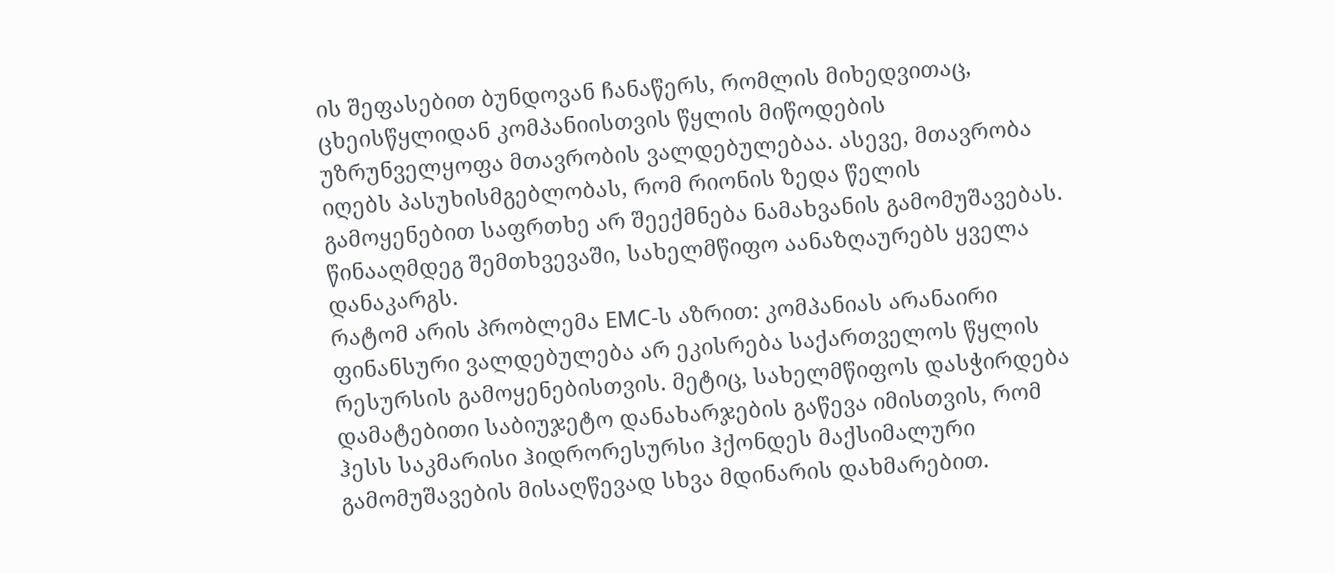ის შეფასებით ბუნდოვან ჩანაწერს, რომლის მიხედვითაც, ცხეისწყლიდან კომპანიისთვის წყლის მიწოდების უზრუნველყოფა მთავრობის ვალდებულებაა. ასევე, მთავრობა იღებს პასუხისმგებლობას, რომ რიონის ზედა წელის გამოყენებით საფრთხე არ შეექმნება ნამახვანის გამომუშავებას. წინააღმდეგ შემთხვევაში, სახელმწიფო აანაზღაურებს ყველა დანაკარგს.
რატომ არის პრობლემა EMC-ს აზრით: კომპანიას არანაირი ფინანსური ვალდებულება არ ეკისრება საქართველოს წყლის რესურსის გამოყენებისთვის. მეტიც, სახელმწიფოს დასჭირდება დამატებითი საბიუჯეტო დანახარჯების გაწევა იმისთვის, რომ ჰესს საკმარისი ჰიდრორესურსი ჰქონდეს მაქსიმალური გამომუშავების მისაღწევად სხვა მდინარის დახმარებით.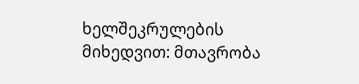ხელშეკრულების მიხედვით: მთავრობა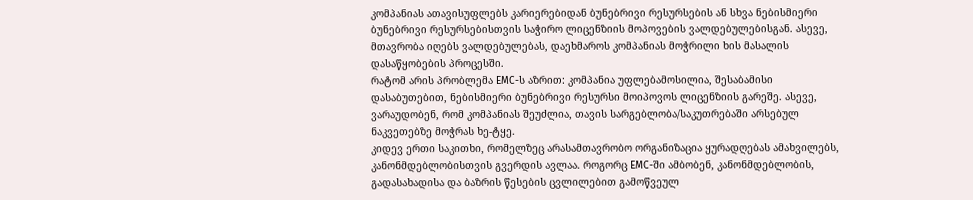კომპანიას ათავისუფლებს კარიერებიდან ბუნებრივი რესურსების ან სხვა ნებისმიერი ბუნებრივი რესურსებისთვის საჭირო ლიცენზიის მოპოვების ვალდებულებისგან. ასევე, მთავრობა იღებს ვალდებულებას, დაეხმაროს კომპანიას მოჭრილი ხის მასალის დასაწყობების პროცესში.
რატომ არის პრობლემა EMC-ს აზრით: კომპანია უფლებამოსილია, შესაბამისი დასაბუთებით, ნებისმიერი ბუნებრივი რესურსი მოიპოვოს ლიცენზიის გარეშე. ასევე, ვარაუდობენ, რომ კომპანიას შეუძლია, თავის სარგებლობა/საკუთრებაში არსებულ ნაკვეთებზე მოჭრას ხე-ტყე.
კიდევ ერთი საკითხი, რომელზეც არასამთავრობო ორგანიზაცია ყურადღებას ამახვილებს, კანონმდებლობისთვის გვერდის ავლაა. როგორც EMC-ში ამბობენ, კანონმდებლობის, გადასახადისა და ბაზრის წესების ცვლილებით გამოწვეულ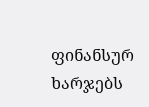ფინანსურ ხარჯებს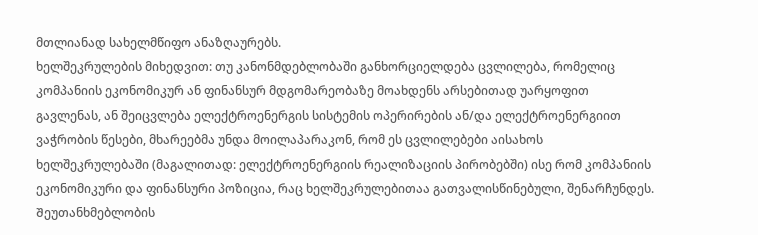მთლიანად სახელმწიფო ანაზღაურებს.
ხელშეკრულების მიხედვით: თუ კანონმდებლობაში განხორციელდება ცვლილება, რომელიც კომპანიის ეკონომიკურ ან ფინანსურ მდგომარეობაზე მოახდენს არსებითად უარყოფით გავლენას, ან შეიცვლება ელექტროენერგის სისტემის ოპერირების ან/და ელექტროენერგიით ვაჭრობის წესები, მხარეებმა უნდა მოილაპარაკონ, რომ ეს ცვლილებები აისახოს ხელშეკრულებაში (მაგალითად: ელექტროენერგიის რეალიზაციის პირობებში) ისე რომ კომპანიის ეკონომიკური და ფინანსური პოზიცია, რაც ხელშეკრულებითაა გათვალისწინებული, შენარჩუნდეს. Შეუთანხმებლობის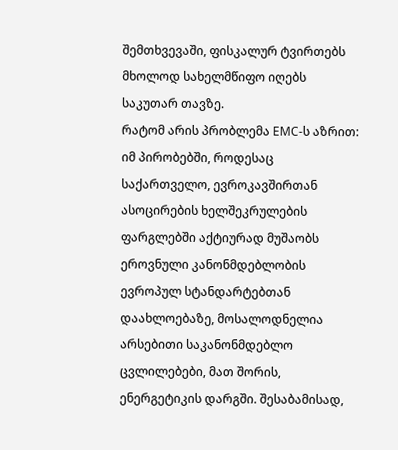შემთხვევაში, ფისკალურ ტვირთებს მხოლოდ სახელმწიფო იღებს საკუთარ თავზე.
რატომ არის პრობლემა EMC-ს აზრით: იმ პირობებში, როდესაც საქართველო, ევროკავშირთან ასოცირების ხელშეკრულების ფარგლებში აქტიურად მუშაობს ეროვნული კანონმდებლობის ევროპულ სტანდარტებთან დაახლოებაზე, მოსალოდნელია არსებითი საკანონმდებლო ცვლილებები, მათ შორის, ენერგეტიკის დარგში. შესაბამისად,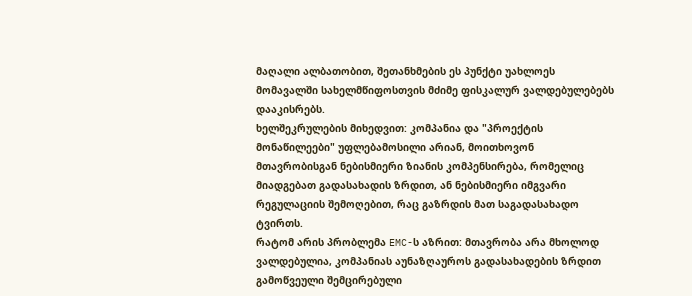მაღალი ალბათობით, შეთანხმების ეს პუნქტი უახლოეს მომავალში სახელმწიფოსთვის მძიმე ფისკალურ ვალდებულებებს დააკისრებს.
ხელშეკრულების მიხედვით: კომპანია და "პროექტის მონაწილეები" უფლებამოსილი არიან, მოითხოვონ მთავრობისგან ნებისმიერი ზიანის კომპენსირება, რომელიც მიადგებათ გადასახადის ზრდით, ან ნებისმიერი იმგვარი რეგულაციის შემოღებით, რაც გაზრდის მათ საგადასახადო ტვირთს.
რატომ არის პრობლემა EMC-ს აზრით: მთავრობა არა მხოლოდ ვალდებულია, კომპანიას აუნაზღაუროს გადასახადების ზრდით გამოწვეული შემცირებული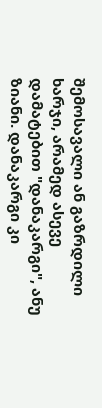შემოსავალი ან გაზრდილი ხარჯი, არამედ ასევე დამატებით "დანაკარგი", ანუ ზიანი. დანაკარგი კი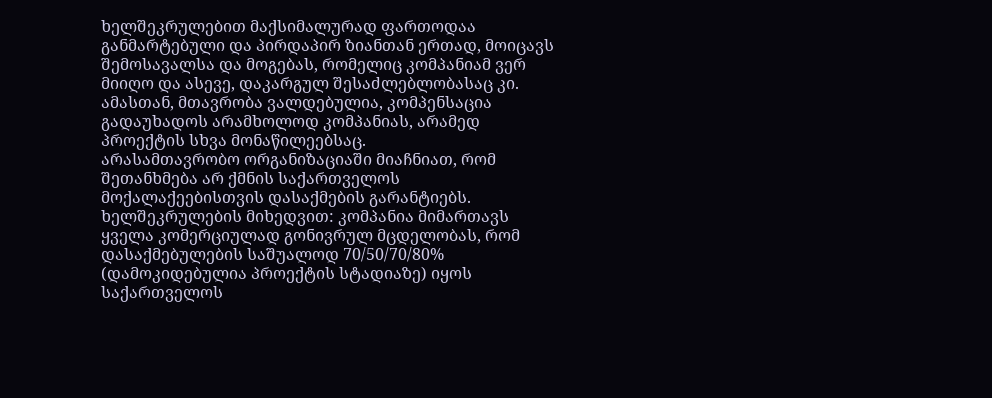ხელშეკრულებით მაქსიმალურად ფართოდაა განმარტებული და პირდაპირ ზიანთან ერთად, მოიცავს შემოსავალსა და მოგებას, რომელიც კომპანიამ ვერ მიიღო და ასევე, დაკარგულ შესაძლებლობასაც კი. ამასთან, მთავრობა ვალდებულია, კომპენსაცია გადაუხადოს არამხოლოდ კომპანიას, არამედ პროექტის სხვა მონაწილეებსაც.
არასამთავრობო ორგანიზაციაში მიაჩნიათ, რომ შეთანხმება არ ქმნის საქართველოს მოქალაქეებისთვის დასაქმების გარანტიებს.
ხელშეკრულების მიხედვით: კომპანია მიმართავს ყველა კომერციულად გონივრულ მცდელობას, რომ დასაქმებულების საშუალოდ 70/50/70/80% (დამოკიდებულია პროექტის სტადიაზე) იყოს საქართველოს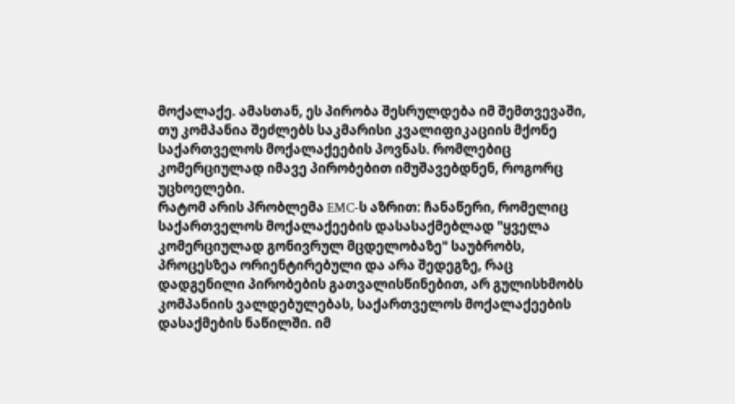მოქალაქე. ამასთან, ეს პირობა შესრულდება იმ შემთვევაში, თუ კომპანია შეძლებს საკმარისი კვალიფიკაციის მქონე საქართველოს მოქალაქეების პოვნას. რომლებიც კომერციულად იმავე პირობებით იმუშავებდნენ, როგორც უცხოელები.
რატომ არის პრობლემა EMC-ს აზრით: ჩანაწერი, რომელიც საქართველოს მოქალაქეების დასასაქმებლად "ყველა კომერციულად გონივრულ მცდელობაზე" საუბრობს, პროცესზეა ორიენტირებული და არა შედეგზე, რაც დადგენილი პირობების გათვალისწინებით, არ გულისხმობს კომპანიის ვალდებულებას, საქართველოს მოქალაქეების დასაქმების ნაწილში. იმ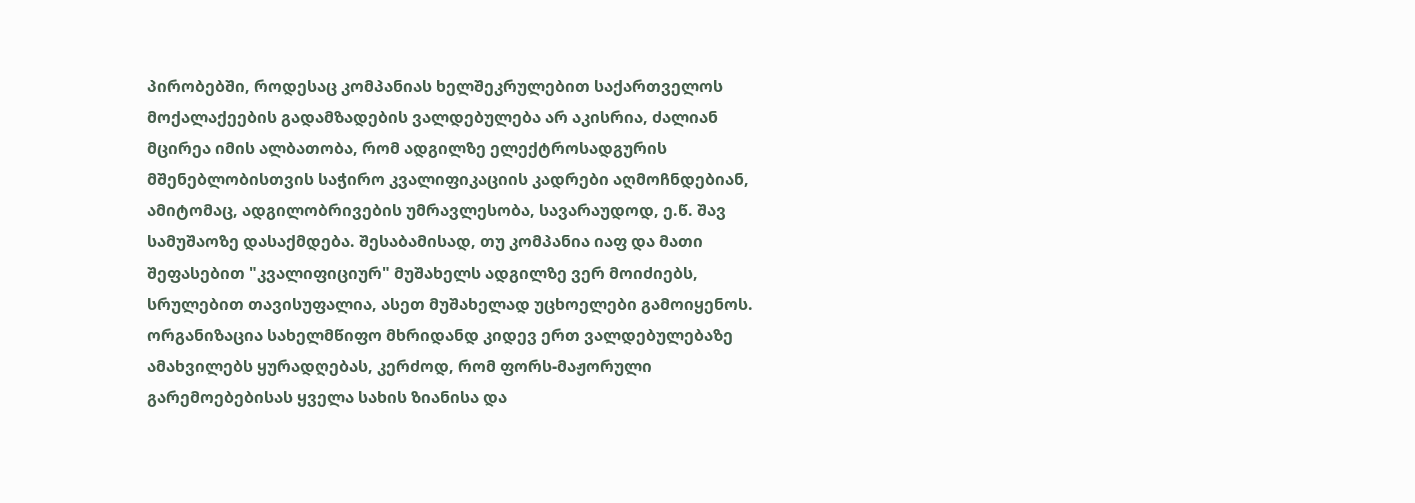პირობებში, როდესაც კომპანიას ხელშეკრულებით საქართველოს მოქალაქეების გადამზადების ვალდებულება არ აკისრია, ძალიან მცირეა იმის ალბათობა, რომ ადგილზე ელექტროსადგურის მშენებლობისთვის საჭირო კვალიფიკაციის კადრები აღმოჩნდებიან, ამიტომაც, ადგილობრივების უმრავლესობა, სავარაუდოდ, ე.წ. შავ სამუშაოზე დასაქმდება. შესაბამისად, თუ კომპანია იაფ და მათი შეფასებით "კვალიფიციურ" მუშახელს ადგილზე ვერ მოიძიებს, სრულებით თავისუფალია, ასეთ მუშახელად უცხოელები გამოიყენოს.
ორგანიზაცია სახელმწიფო მხრიდანდ კიდევ ერთ ვალდებულებაზე ამახვილებს ყურადღებას, კერძოდ, რომ ფორს-მაჟორული გარემოებებისას ყველა სახის ზიანისა და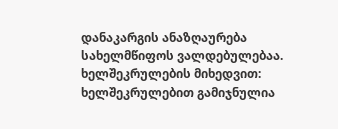დანაკარგის ანაზღაურება სახელმწიფოს ვალდებულებაა.
ხელშეკრულების მიხედვით: ხელშეკრულებით გამიჯნულია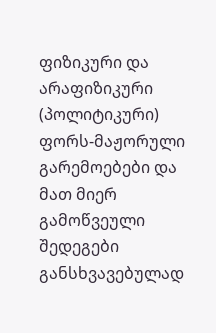ფიზიკური და არაფიზიკური (პოლიტიკური) ფორს-მაჟორული გარემოებები და მათ მიერ გამოწვეული შედეგები განსხვავებულად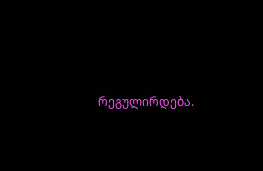რეგულირდება.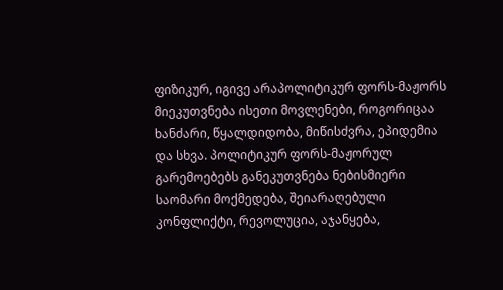ფიზიკურ, იგივე არაპოლიტიკურ ფორს-მაჟორს მიეკუთვნება ისეთი მოვლენები, როგორიცაა ხანძარი, წყალდიდობა, მიწისძვრა, ეპიდემია და სხვა. პოლიტიკურ ფორს-მაჟორულ გარემოებებს განეკუთვნება ნებისმიერი საომარი მოქმედება, შეიარაღებული კონფლიქტი, რევოლუცია, აჯანყება,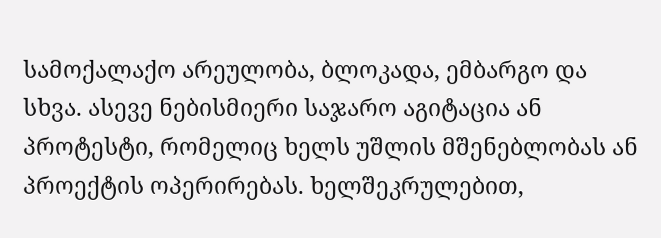სამოქალაქო არეულობა, ბლოკადა, ემბარგო და სხვა. ასევე ნებისმიერი საჯარო აგიტაცია ან პროტესტი, რომელიც ხელს უშლის მშენებლობას ან პროექტის ოპერირებას. ხელშეკრულებით,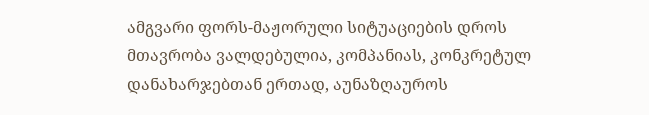ამგვარი ფორს-მაჟორული სიტუაციების დროს მთავრობა ვალდებულია, კომპანიას, კონკრეტულ დანახარჯებთან ერთად, აუნაზღაუროს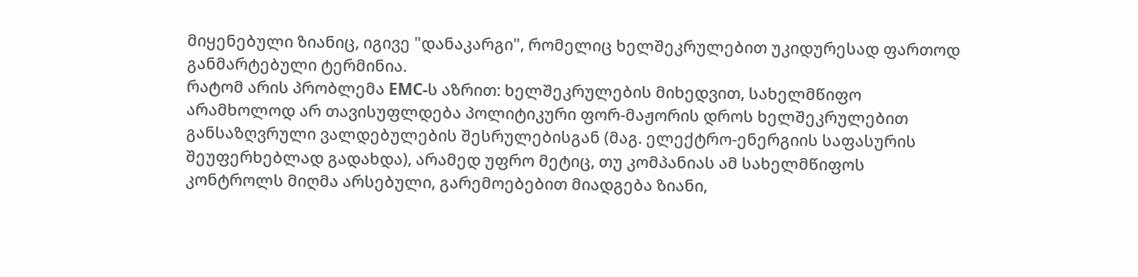მიყენებული ზიანიც, იგივე "დანაკარგი", რომელიც ხელშეკრულებით უკიდურესად ფართოდ განმარტებული ტერმინია.
რატომ არის პრობლემა EMC-ს აზრით: ხელშეკრულების მიხედვით, სახელმწიფო არამხოლოდ არ თავისუფლდება პოლიტიკური ფორ-მაჟორის დროს ხელშეკრულებით განსაზღვრული ვალდებულების შესრულებისგან (მაგ. ელექტრო-ენერგიის საფასურის შეუფერხებლად გადახდა), არამედ უფრო მეტიც, თუ კომპანიას ამ სახელმწიფოს კონტროლს მიღმა არსებული, გარემოებებით მიადგება ზიანი,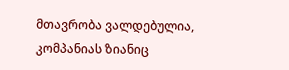მთავრობა ვალდებულია, კომპანიას ზიანიც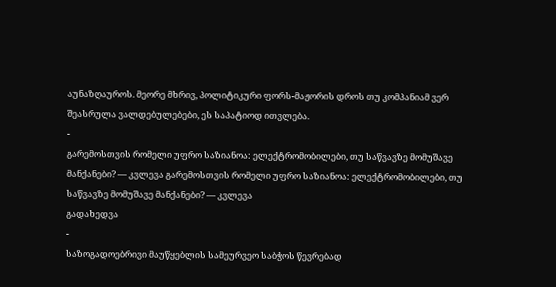აუნაზღაუროს. მეორე მხრივ, პოლიტიკური ფორს-მაჟორის დროს თუ კომპანიამ ვერ შეასრულა ვალდებულებები, ეს საპატიოდ ითვლება.
-
გარემოსთვის რომელი უფრო საზიანოა: ელექტრომობილები, თუ საწვავზე მომუშავე მანქანები? — კვლევა გარემოსთვის რომელი უფრო საზიანოა: ელექტრომობილები, თუ საწვავზე მომუშავე მანქანები? — კვლევა
გადახედვა
-
საზოგადოებრივი მაუწყებლის სამეურვეო საბჭოს წევრებად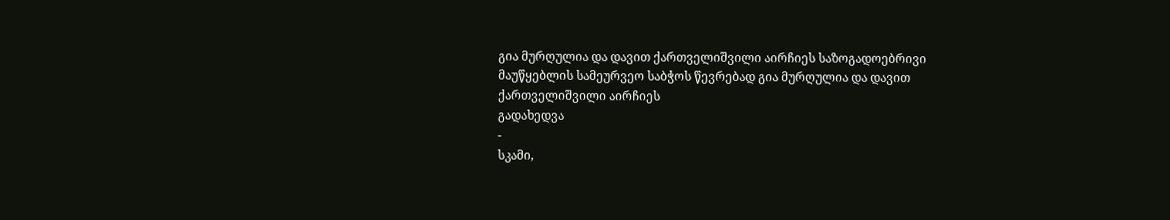გია მურღულია და დავით ქართველიშვილი აირჩიეს საზოგადოებრივი მაუწყებლის სამეურვეო საბჭოს წევრებად გია მურღულია და დავით ქართველიშვილი აირჩიეს
გადახედვა
-
სკამი,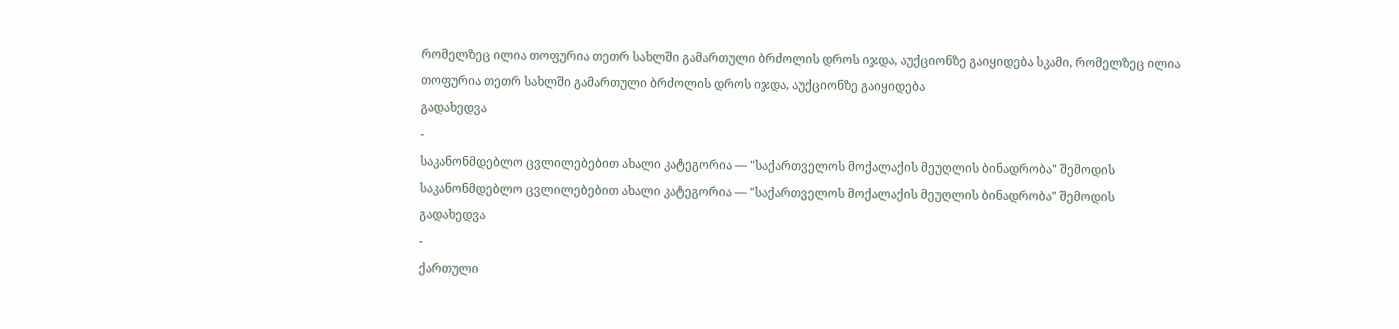რომელზეც ილია თოფურია თეთრ სახლში გამართული ბრძოლის დროს იჯდა, აუქციონზე გაიყიდება სკამი, რომელზეც ილია თოფურია თეთრ სახლში გამართული ბრძოლის დროს იჯდა, აუქციონზე გაიყიდება
გადახედვა
-
საკანონმდებლო ცვლილებებით ახალი კატეგორია — "საქართველოს მოქალაქის მეუღლის ბინადრობა" შემოდის საკანონმდებლო ცვლილებებით ახალი კატეგორია — "საქართველოს მოქალაქის მეუღლის ბინადრობა" შემოდის
გადახედვა
-
ქართული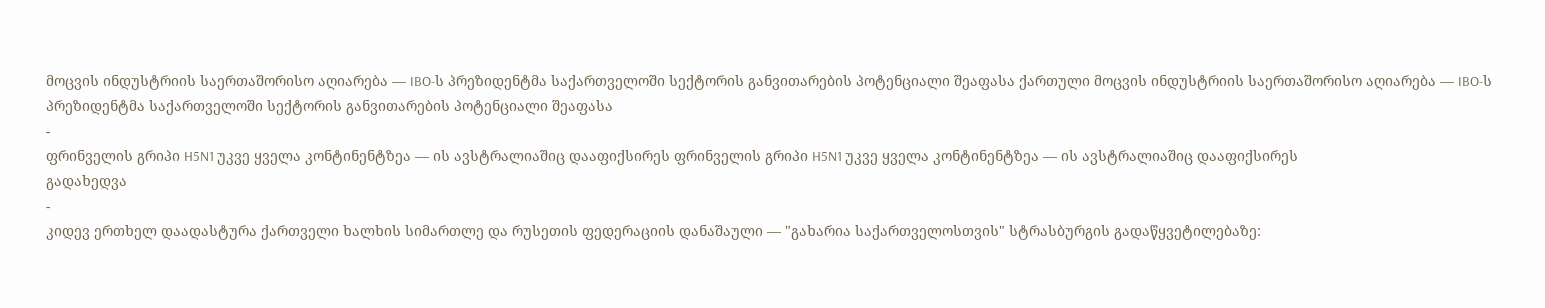მოცვის ინდუსტრიის საერთაშორისო აღიარება — IBO-ს პრეზიდენტმა საქართველოში სექტორის განვითარების პოტენციალი შეაფასა ქართული მოცვის ინდუსტრიის საერთაშორისო აღიარება — IBO-ს პრეზიდენტმა საქართველოში სექტორის განვითარების პოტენციალი შეაფასა
-
ფრინველის გრიპი H5N1 უკვე ყველა კონტინენტზეა — ის ავსტრალიაშიც დააფიქსირეს ფრინველის გრიპი H5N1 უკვე ყველა კონტინენტზეა — ის ავსტრალიაშიც დააფიქსირეს
გადახედვა
-
კიდევ ერთხელ დაადასტურა ქართველი ხალხის სიმართლე და რუსეთის ფედერაციის დანაშაული — "გახარია საქართველოსთვის" სტრასბურგის გადაწყვეტილებაზე: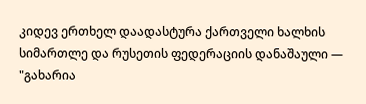კიდევ ერთხელ დაადასტურა ქართველი ხალხის სიმართლე და რუსეთის ფედერაციის დანაშაული — "გახარია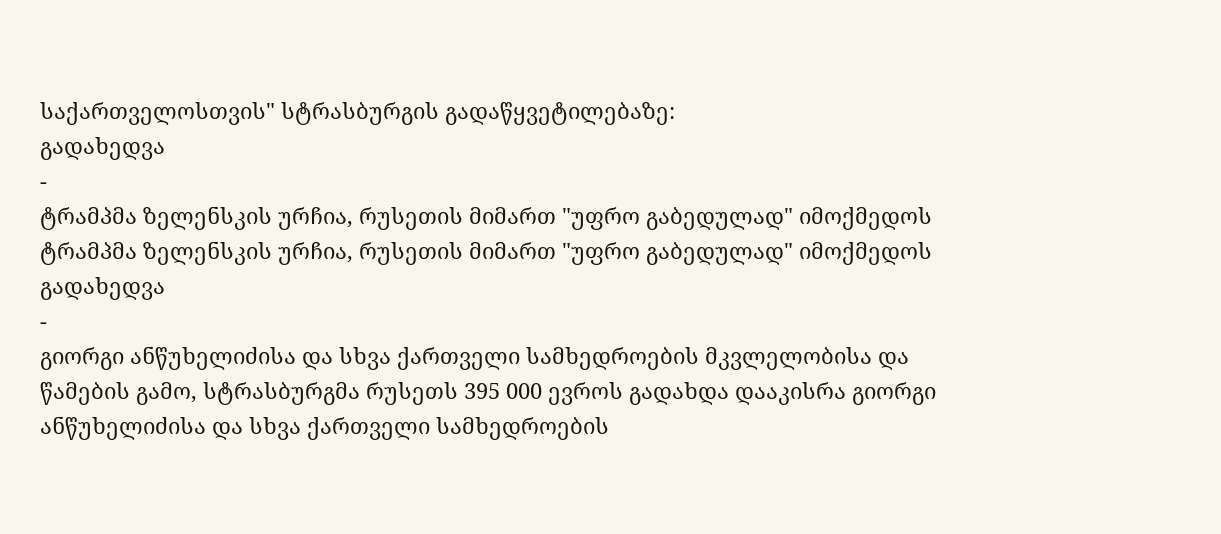საქართველოსთვის" სტრასბურგის გადაწყვეტილებაზე:
გადახედვა
-
ტრამპმა ზელენსკის ურჩია, რუსეთის მიმართ "უფრო გაბედულად" იმოქმედოს ტრამპმა ზელენსკის ურჩია, რუსეთის მიმართ "უფრო გაბედულად" იმოქმედოს
გადახედვა
-
გიორგი ანწუხელიძისა და სხვა ქართველი სამხედროების მკვლელობისა და წამების გამო, სტრასბურგმა რუსეთს 395 000 ევროს გადახდა დააკისრა გიორგი ანწუხელიძისა და სხვა ქართველი სამხედროების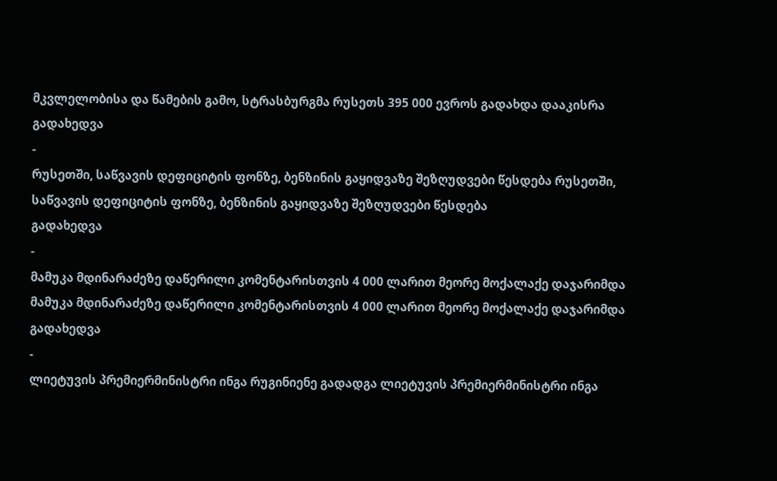მკვლელობისა და წამების გამო, სტრასბურგმა რუსეთს 395 000 ევროს გადახდა დააკისრა
გადახედვა
-
რუსეთში, საწვავის დეფიციტის ფონზე, ბენზინის გაყიდვაზე შეზღუდვები წესდება რუსეთში, საწვავის დეფიციტის ფონზე, ბენზინის გაყიდვაზე შეზღუდვები წესდება
გადახედვა
-
მამუკა მდინარაძეზე დაწერილი კომენტარისთვის 4 000 ლარით მეორე მოქალაქე დაჯარიმდა მამუკა მდინარაძეზე დაწერილი კომენტარისთვის 4 000 ლარით მეორე მოქალაქე დაჯარიმდა
გადახედვა
-
ლიეტუვის პრემიერმინისტრი ინგა რუგინიენე გადადგა ლიეტუვის პრემიერმინისტრი ინგა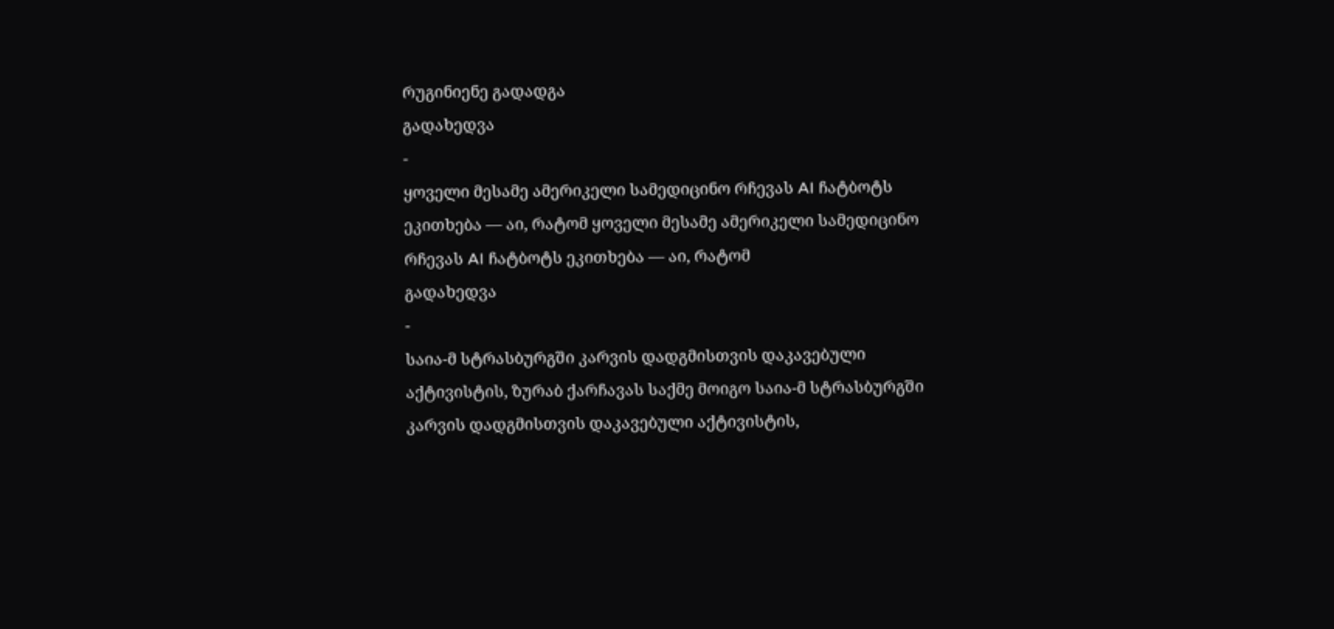რუგინიენე გადადგა
გადახედვა
-
ყოველი მესამე ამერიკელი სამედიცინო რჩევას AI ჩატბოტს ეკითხება — აი, რატომ ყოველი მესამე ამერიკელი სამედიცინო რჩევას AI ჩატბოტს ეკითხება — აი, რატომ
გადახედვა
-
საია-მ სტრასბურგში კარვის დადგმისთვის დაკავებული აქტივისტის, ზურაბ ქარჩავას საქმე მოიგო საია-მ სტრასბურგში კარვის დადგმისთვის დაკავებული აქტივისტის,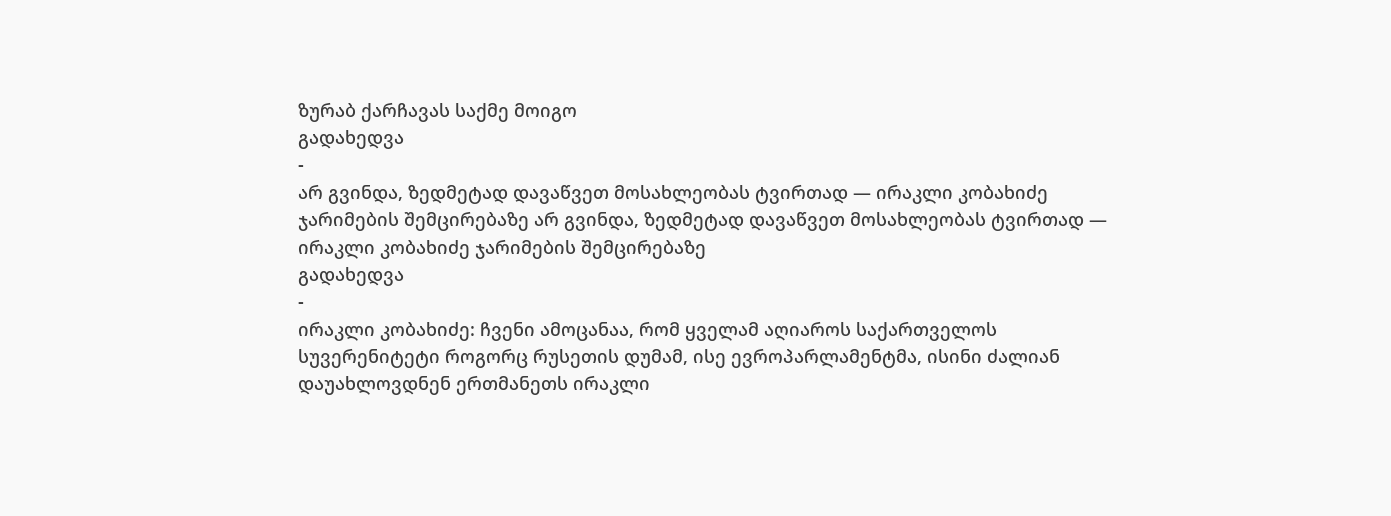ზურაბ ქარჩავას საქმე მოიგო
გადახედვა
-
არ გვინდა, ზედმეტად დავაწვეთ მოსახლეობას ტვირთად — ირაკლი კობახიძე ჯარიმების შემცირებაზე არ გვინდა, ზედმეტად დავაწვეთ მოსახლეობას ტვირთად — ირაკლი კობახიძე ჯარიმების შემცირებაზე
გადახედვა
-
ირაკლი კობახიძე: ჩვენი ამოცანაა, რომ ყველამ აღიაროს საქართველოს სუვერენიტეტი როგორც რუსეთის დუმამ, ისე ევროპარლამენტმა, ისინი ძალიან დაუახლოვდნენ ერთმანეთს ირაკლი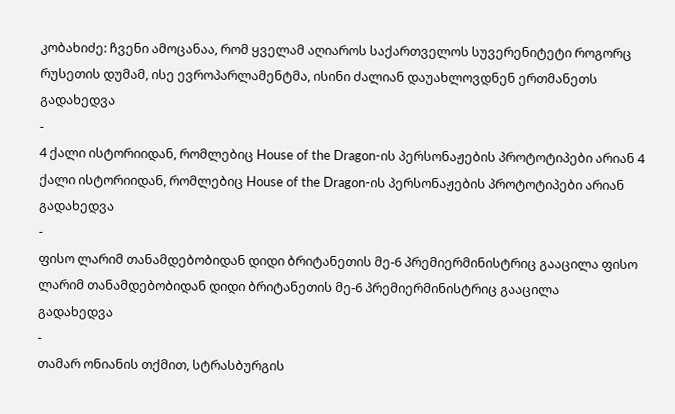კობახიძე: ჩვენი ამოცანაა, რომ ყველამ აღიაროს საქართველოს სუვერენიტეტი როგორც რუსეთის დუმამ, ისე ევროპარლამენტმა, ისინი ძალიან დაუახლოვდნენ ერთმანეთს
გადახედვა
-
4 ქალი ისტორიიდან, რომლებიც House of the Dragon-ის პერსონაჟების პროტოტიპები არიან 4 ქალი ისტორიიდან, რომლებიც House of the Dragon-ის პერსონაჟების პროტოტიპები არიან
გადახედვა
-
ფისო ლარიმ თანამდებობიდან დიდი ბრიტანეთის მე-6 პრემიერმინისტრიც გააცილა ფისო ლარიმ თანამდებობიდან დიდი ბრიტანეთის მე-6 პრემიერმინისტრიც გააცილა
გადახედვა
-
თამარ ონიანის თქმით, სტრასბურგის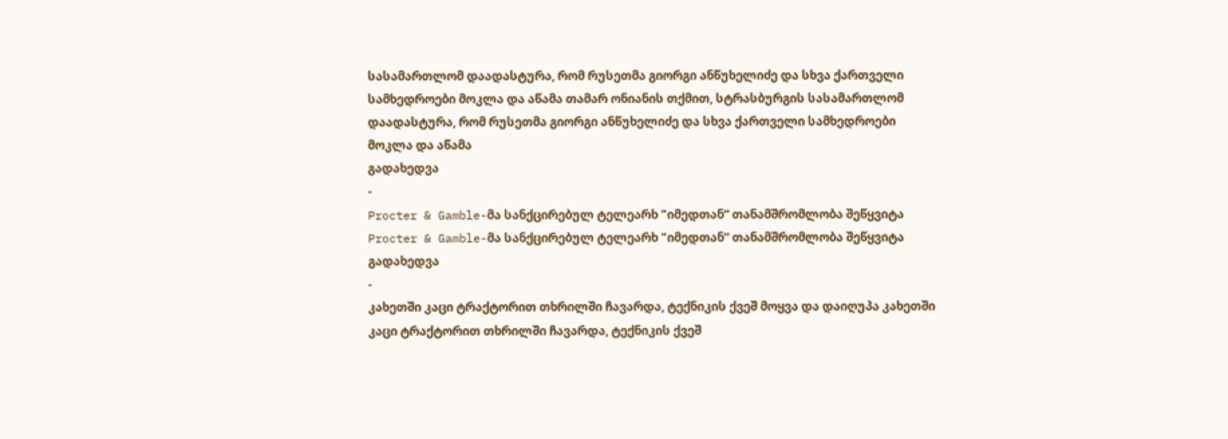სასამართლომ დაადასტურა, რომ რუსეთმა გიორგი ანწუხელიძე და სხვა ქართველი სამხედროები მოკლა და აწამა თამარ ონიანის თქმით, სტრასბურგის სასამართლომ დაადასტურა, რომ რუსეთმა გიორგი ანწუხელიძე და სხვა ქართველი სამხედროები მოკლა და აწამა
გადახედვა
-
Procter & Gamble-მა სანქცირებულ ტელეარხ "იმედთან“ თანამშრომლობა შეწყვიტა Procter & Gamble-მა სანქცირებულ ტელეარხ "იმედთან“ თანამშრომლობა შეწყვიტა
გადახედვა
-
კახეთში კაცი ტრაქტორით თხრილში ჩავარდა, ტექნიკის ქვეშ მოყვა და დაიღუპა კახეთში კაცი ტრაქტორით თხრილში ჩავარდა, ტექნიკის ქვეშ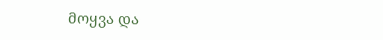მოყვა და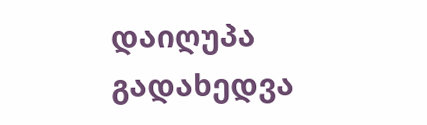დაიღუპა
გადახედვა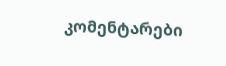კომენტარები